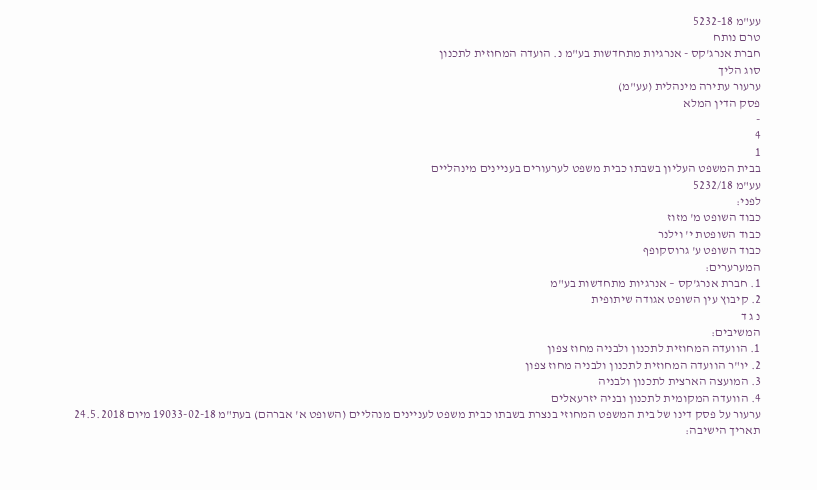עע"מ 5232-18
טרם נותח
חברת אנרג'קס - אנרגיות מתחדשות בע"מ נ. הועדה המחוזית לתכנון
סוג הליך
ערעור עתירה מינהלית (עע"מ)
פסק הדין המלא
-
4
1
בבית המשפט העליון בשבתו כבית משפט לערעורים בעניינים מינהליים
עע"מ 5232/18
לפני:
כבוד השופט מ' מזוז
כבוד השופטת י' וילנר
כבוד השופט ע' גרוסקופף
המערערים:
1. חברת אנרג'קס – אנרגיות מתחדשות בע"מ
2. קיבוץ עין השופט אגודה שיתופית
נ ג ד
המשיבים:
1. הוועדה המחוזית לתכנון ולבניה מחוז צפון
2. יו"ר הוועדה המחוזית לתכנון ולבניה מחוז צפון
3. המועצה הארצית לתכנון ולבניה
4. הוועדה המקומית לתכנון ובניה יזרעאלים
ערעור על פסק דינו של בית המשפט המחוזי בנצרת בשבתו כבית משפט לעניינים מנהליים (השופט א' אברהם) בעת"מ 19033-02-18 מיום 24.5.2018
תאריך הישיבה: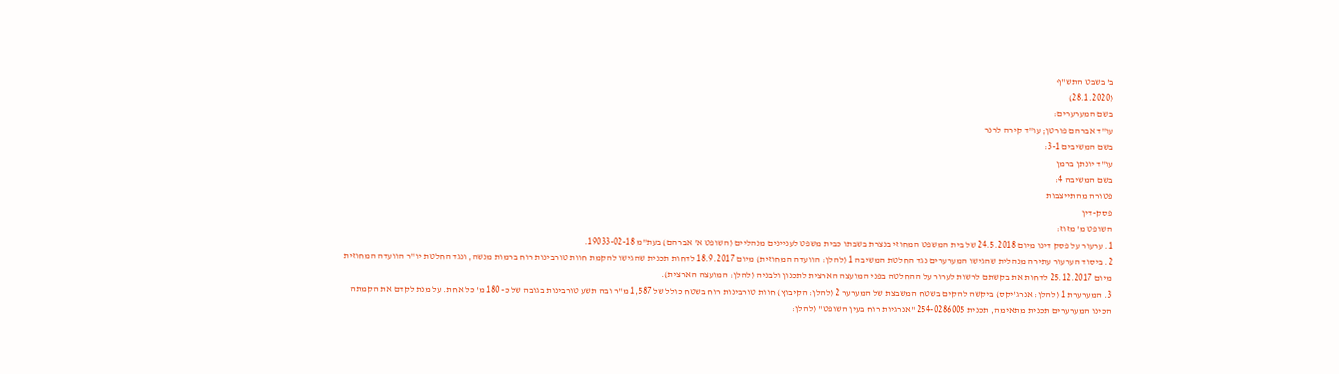ב' בשבט התש"ף
(28.1.2020)
בשם המערערים:
עו"ד אברהם פורטן; עו"ד קירה לרנר
בשם המשיבים 3-1:
עו"ד יונתן ברמן
בשם המשיבה 4:
פטורה מהתייצבות
פסק-דין
השופט מ' מזוז:
1. ערעור על פסק דינו מיום 24.5.2018 של בית המשפט המחוזי בנצרת בשבתו כבית משפט לעניינים מנהליים (השופט א' אברהם) בעת"מ 19033-02-18.
2. ביסוד הערעור עתירה מנהלית שהגישו המערערים נגד החלטת המשיבה 1 (להלן: הוועדה המחוזית) מיום 18.9.2017 לדחות תכנית שהגישו להקמת חוות טורבינות רוח ברמות מנשה, ונגד החלטת יו"ר הוועדה המחוזית מיום 25.12.2017 לדחות את בקשתם לרשות לערור על ההחלטה בפני המועצה הארצית לתכנון ולבניה (להלן: המועצה הארצית).
3. המערערת 1 (להלן: אנרג'יקס) ביקשה להקים בשטח המשבצת של המערער 2 (להלן: הקיבוץ) חוות טורבינות רוח בשטח כולל של 1,587 מ"ר ובה תשע טורבינות בגובה של כ- 180 מ' כל אחת. על מנת לקדם את הקמתה הכינו המערערים תכנית מתאימה, תכנית 254-0286005 "אנרגיות רוח בעין השופט" (להלן: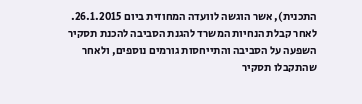התכנית), אשר הוגשה לוועדה המחוזית ביום 26.1.2015. לאחר קבלת הנחיות המשרד להגנת הסביבה להכנת תסקיר השפעה על הסביבה והתייחסות גורמים נוספים, ולאחר שהתקבלו תסקיר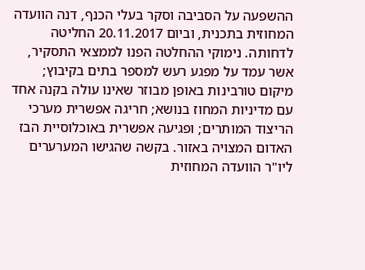ההשפעה על הסביבה וסקר בעלי הכנף, דנה הוועדה המחוזית בתכנית, וביום 20.11.2017 החליטה לדחותה. נימוקי ההחלטה הפנו לממצאי התסקיר, אשר עמד על מפגע רעש למספר בתים בקיבוץ; מיקום טורבינות באופן מבוזר שאינו עולה בקנה אחד עם מדיניות המחוז בנושא; חריגה אפשרית מערכי הריצוד המותרים; ופגיעה אפשרית באוכלוסיית הבז האדום המצויה באזור. בקשה שהגישו המערערים ליו"ר הוועדה המחוזית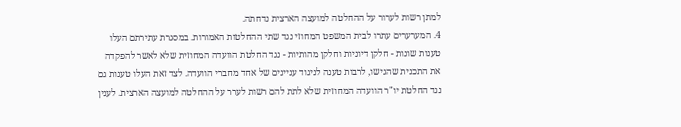למתן רשות לערור על ההחלטה למועצה הארצית נדחתה.
4. המערערים עתרו לבית המשפט המחוזי נגד שתי ההחלטות האמורות. במסגרת עתירתם העלו טענות שונות - חלקן דיוניות וחלקן מהותיות - נגד החלטת הוועדה המחוזית שלא לאשר להפקדה את התכנית שהגישו, לרבות טענה לניגוד עניינים של אחד מחברי הוועדה. לצד זאת העלו טענות גם נגד החלטת יו"ר הוועדה המחוזית שלא לתת להם רשות לערר על ההחלטה למועצה הארצית. לענין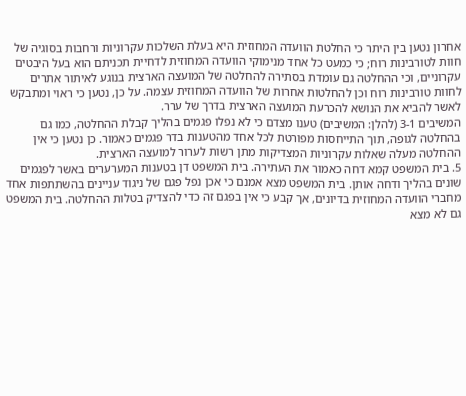אחרון נטען בין היתר כי החלטת הוועדה המחוזית היא בעלת השלכות עקרוניות ורחבות בסוגיה של חוות לטורבינות רוח; כי כמעט כל אחד מנימוקי הוועדה המחוזית לדחיית תכניתם הוא בעל היבטים עקרוניים, וכי ההחלטה גם עומדת בסתירה להחלטה של המועצה הארצית בנוגע לאיתור אתרים לחוות טורבינות רוח וכן להחלטות אחרות של הוועדה המחוזית עצמה. על כן, נטען כי ראוי ומתבקש לאשר להביא את הנושא להכרעת המועצה הארצית בדרך של ערר.
המשיבים 3-1 (להלן: המשיבים) טענו מצדם כי לא נפלו פגמים בהליך קבלת ההחלטה, כמו גם בהחלטה לגופה, תוך התייחסות מפורטת לכל אחד מהטענות בדר פגמים כאמור. כן נטען כי אין ההחלטה מעלה שאלות עקרוניות המצדיקות מתן רשות לערור למועצה הארצית.
5. בית המשפט קמא דחה כאמור את העתירה. בית המשפט דן בטענות המערערים באשר לפגמים שונים בהליך ודחה אותן. בית המשפט מצא אמנם כי אכן נפל פגם של ניגוד עניינים בהשתתפות אחד מחברי הוועדה המחוזית בדיונים, אך קבע כי אין בפגם זה כדי להצדיק בטלות ההחלטה. בית המשפט גם לא מצא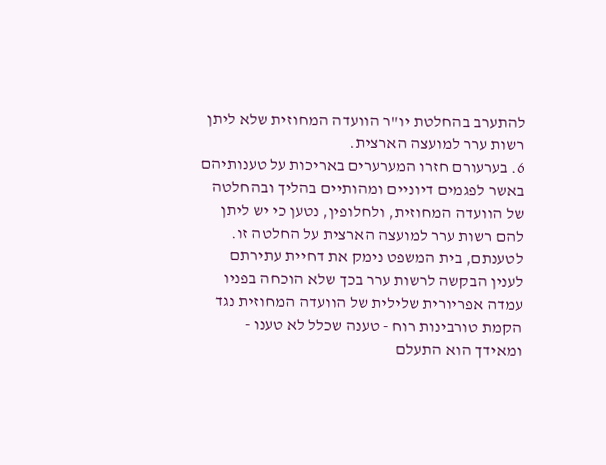להתערב בהחלטת יו"ר הוועדה המחוזית שלא ליתן רשות ערר למועצה הארצית.
6. בערעורם חזרו המערערים באריכות על טענותיהם באשר לפגמים דיוניים ומהותיים בהליך ובהחלטה של הוועדה המחוזית, ולחלופין, נטען כי יש ליתן להם רשות ערר למועצה הארצית על החלטה זו. לטענתם, בית המשפט נימק את דחיית עתירתם לענין הבקשה לרשות ערר בכך שלא הוכחה בפניו עמדה אפריורית שלילית של הוועדה המחוזית נגד הקמת טורבינות רוח - טענה שכלל לא טענו - ומאידך הוא התעלם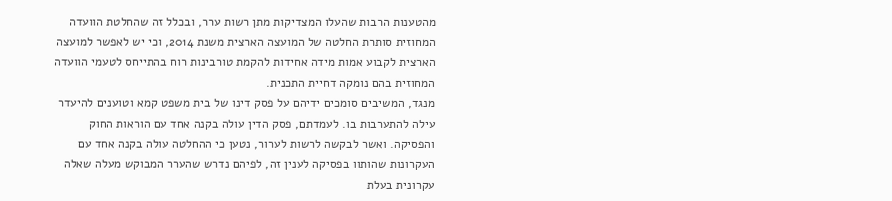מהטענות הרבות שהעלו המצדיקות מתן רשות ערר, ובכלל זה שהחלטת הוועדה המחוזית סותרת החלטה של המועצה הארצית משנת 2014, וכי יש לאפשר למועצה הארצית לקבוע אמות מידה אחידות להקמת טורבינות רוח בהתייחס לטעמי הוועדה המחוזית בהם נומקה דחיית התכנית.
מנגד, המשיבים סומכים ידיהם על פסק דינו של בית משפט קמא וטוענים להיעדר עילה להתערבות בו. לעמדתם, פסק הדין עולה בקנה אחד עם הוראות החוק והפסיקה. ואשר לבקשה לרשות לערור, נטען כי ההחלטה עולה בקנה אחד עם העקרונות שהותוו בפסיקה לענין זה, לפיהם נדרש שהערר המבוקש מעלה שאלה עקרונית בעלת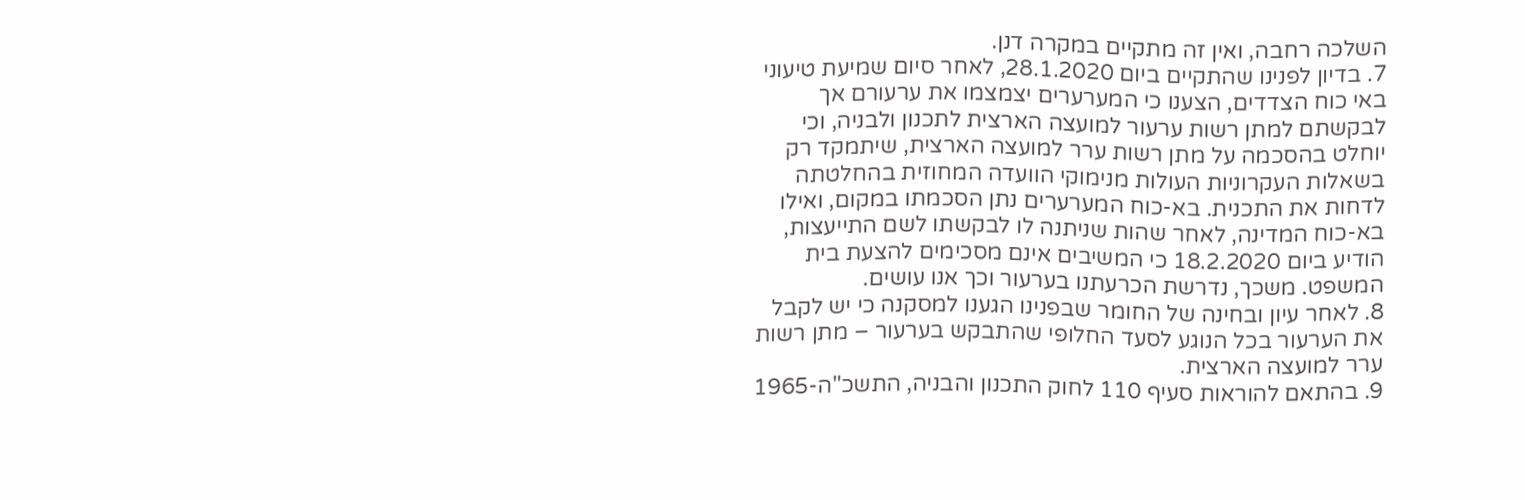השלכה רחבה, ואין זה מתקיים במקרה דנן.
7. בדיון לפנינו שהתקיים ביום 28.1.2020, לאחר סיום שמיעת טיעוני באי כוח הצדדים, הצענו כי המערערים יצמצמו את ערעורם אך לבקשתם למתן רשות ערעור למועצה הארצית לתכנון ולבניה, וכי יוחלט בהסכמה על מתן רשות ערר למועצה הארצית, שיתמקד רק בשאלות העקרוניות העולות מנימוקי הוועדה המחוזית בהחלטתה לדחות את התכנית. בא-כוח המערערים נתן הסכמתו במקום, ואילו בא-כוח המדינה, לאחר שהות שניתנה לו לבקשתו לשם התייעצות, הודיע ביום 18.2.2020 כי המשיבים אינם מסכימים להצעת בית המשפט. משכך, נדרשת הכרעתנו בערעור וכך אנו עושים.
8. לאחר עיון ובחינה של החומר שבפנינו הגענו למסקנה כי יש לקבל את הערעור בכל הנוגע לסעד החלופי שהתבקש בערעור – מתן רשות ערר למועצה הארצית.
9. בהתאם להוראות סעיף 110 לחוק התכנון והבניה, התשכ"ה-1965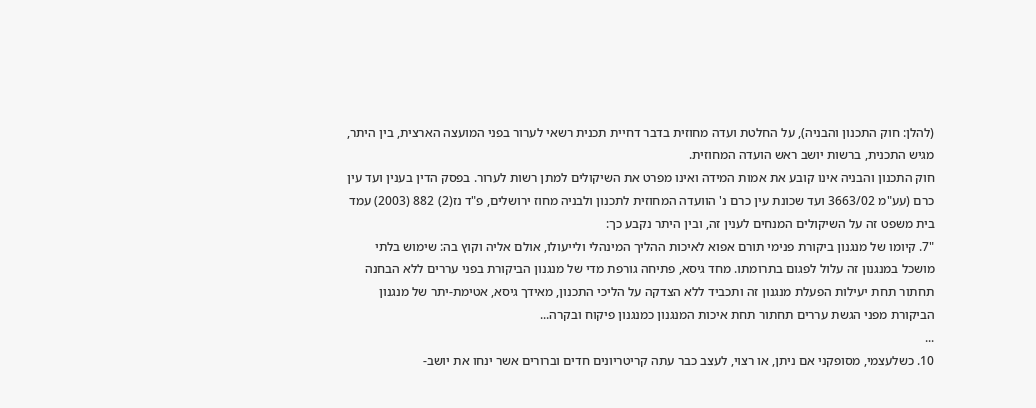(להלן: חוק התכנון והבניה), על החלטת ועדה מחוזית בדבר דחיית תכנית רשאי לערור בפני המועצה הארצית, בין היתר, מגיש התכנית, ברשות יושב ראש הועדה המחוזית.
חוק התכנון והבניה אינו קובע את אמות המידה ואינו מפרט את השיקולים למתן רשות לערור. בפסק הדין בענין ועד עין כרם (עע"מ 3663/02 ועד שכונת עין כרם נ' הוועדה המחוזית לתכנון ולבניה מחוז ירושלים, פ"ד נז(2) 882 (2003) עמד בית משפט זה על השיקולים המנחים לענין זה, ובין היתר נקבע כך:
"7. קיומו של מנגנון ביקורת פנימי תורם אפוא לאיכות ההליך המינהלי ולייעולו, אולם אליה וקוץ בה: שימוש בלתי מושכל במנגנון זה עלול לפגום בתרומתו. מחד גיסא, פתיחה גורפת מדי של מנגנון הביקורת בפני עררים ללא הבחנה תחתור תחת יעילות הפעלת מנגנון זה ותכביד ללא הצדקה על הליכי התכנון, מאידך גיסא, אטימת-יתר של מנגנון הביקורת מפני הגשת עררים תחתור תחת איכות המנגנון כמנגנון פיקוח ובקרה...
...
10. כשלעצמי, מסופקני אם ניתן, או רצוי, לעצב כבר עתה קריטריונים חדים וברורים אשר ינחו את יושב-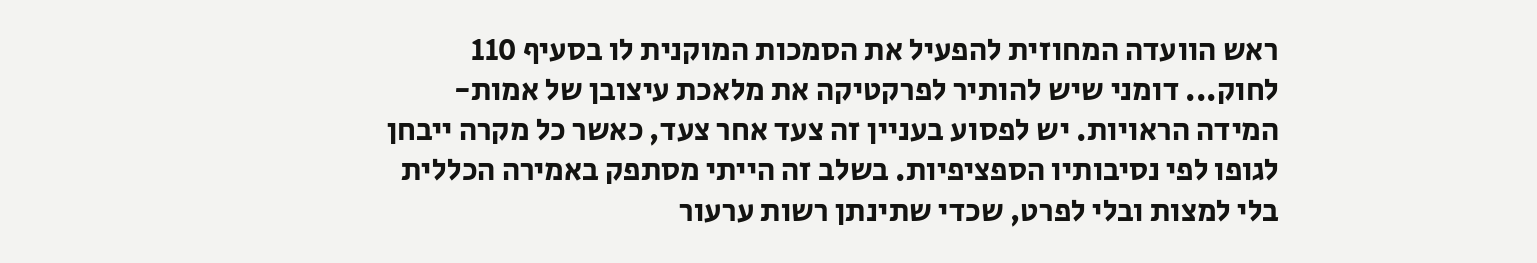ראש הוועדה המחוזית להפעיל את הסמכות המוקנית לו בסעיף 110 לחוק... דומני שיש להותיר לפרקטיקה את מלאכת עיצובן של אמות-המידה הראויות. יש לפסוע בעניין זה צעד אחר צעד, כאשר כל מקרה ייבחן לגופו לפי נסיבותיו הספציפיות. בשלב זה הייתי מסתפק באמירה הכללית בלי למצות ובלי לפרט, שכדי שתינתן רשות ערעור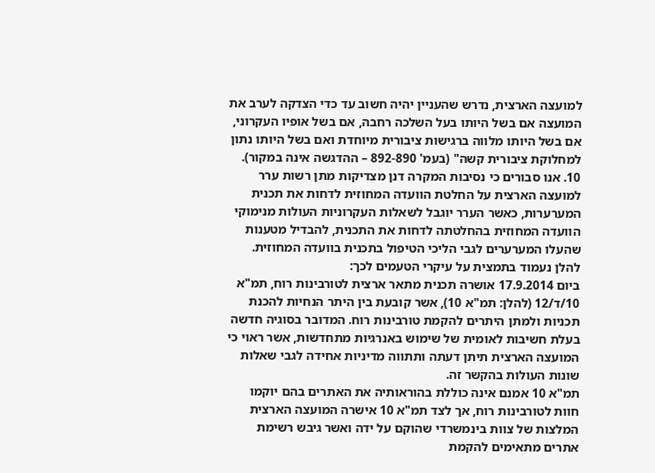למועצה הארצית, נדרש שהעניין יהיה חשוב עד כדי הצדקה לערב את המועצה אם בשל היותו בעל השלכה רחבה, אם בשל אופיו העקרוני, אם בשל היותו מלווה ברגישות ציבורית מיוחדת ואם בשל היותו נתון למחלוקת ציבורית קשה" (בעמ' 892-890 – ההדגשה אינה במקור).
10. אנו סבורים כי נסיבות המקרה דנן מצדיקות מתן רשות ערר למועצה הארצית על החלטת הוועדה המחוזית לדחות את תכנית המערערות, כאשר הערר יוגבל לשאלות העקרוניות העולות מנימוקי הוועדה המחוזית בהחלטתה לדחות את התכנית, להבדיל מטענות שהעלו המערערים לגבי הליכי הטיפול בתכנית בוועדה המחוזית. להלן נעמוד בתמצית על עיקרי הטעמים לכך:
ביום 17.9.2014 אושרה תכנית מתאר ארצית לטורבינות רוח, תמ"א 10/ד/12 (להלן: תמ"א 10), אשר קובעת בין היתר הנחיות להכנת תכניות ולמתן היתרים להקמת טורבינות רוח. המדובר בסוגיה חדשה בעלת חשיבות לאומית של שימוש באנרגיות מתחדשות, אשר ראוי כי המועצה הארצית תיתן דעתה ותתווה מדיניות אחידה לגבי שאלות שונות העולות בהקשר זה.
תמ"א 10 אמנם אינה כוללת בהוראותיה את האתרים בהם יוקמו חוות לטורבינות רוח, אך לצד תמ"א 10 אישרה המועצה הארצית המלצות של צוות בינמשרדי שהוקם על ידה ואשר גיבש רשימת אתרים מתאימים להקמת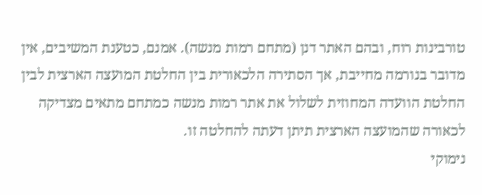טורבינות רוח, ובהם האתר דנן (מתחם רמות מנשה). אמנם, כטענת המשיבים, אין מדובר בנורמה מחייבת, אך הסתירה הלכאורית בין החלטת המועצה הארצית לבין החלטת הוועדה המחוזית לשלול את אתר רמות מנשה כמתחם מתאים מצדיקה לכאורה שהמועצה הארצית תיתן דעתה להחלטה זו.
נימוקי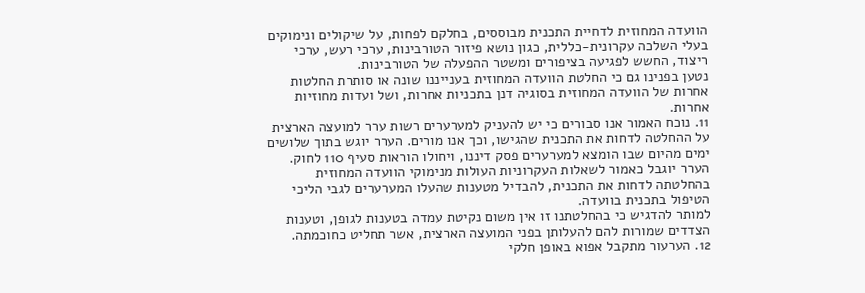הוועדה המחוזית לדחיית התכנית מבוססים, בחלקם לפחות, על שיקולים ונימוקים בעלי השלכה עקרונית-כללית, כגון נושא פיזור הטורבינות, ערכי רעש, ערכי ריצוד, החשש לפגיעה בציפורים ומשטר ההפעלה של הטורבינות.
נטען בפנינו גם כי החלטת הוועדה המחוזית בענייננו שונה או סותרת החלטות אחרות של הוועדה המחוזית בסוגיה דנן בתכניות אחרות, ושל ועדות מחוזיות אחרות.
11. נוכח האמור אנו סבורים כי יש להעניק למערערים רשות ערר למועצה הארצית על ההחלטה לדחות את התכנית שהגישו, וכך אנו מורים. הערר יוגש בתוך שלושים ימים מהיום שבו הומצא למערערים פסק דיננו, ויחולו הוראות סעיף 110 לחוק. הערר יוגבל כאמור לשאלות העקרוניות העולות מנימוקי הוועדה המחוזית בהחלטתה לדחות את התכנית, להבדיל מטענות שהעלו המערערים לגבי הליכי הטיפול בתכנית בוועדה.
למותר להדגיש כי בהחלטתנו זו אין משום נקיטת עמדה בטענות לגופן, וטענות הצדדים שמורות להם להעלותן בפני המועצה הארצית, אשר תחליט כחוכמתה.
12. הערעור מתקבל אפוא באופן חלקי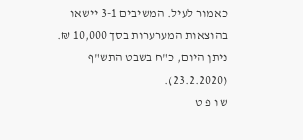כאמור לעיל. המשיבים 3-1 יישאו בהוצאות המערערות בסך 10,000 ₪.
ניתן היום, כ"ח בשבט התש"ף (23.2.2020).
ש ו פ ט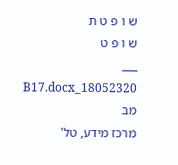ש ו פ ט ת
ש ו פ ט
___
18052320_B17.docx מב
מרכז מידע, טל'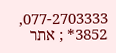077-2703333, 3852* ; אתר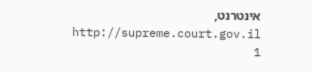אינטרנט, http://supreme.court.gov.il
1